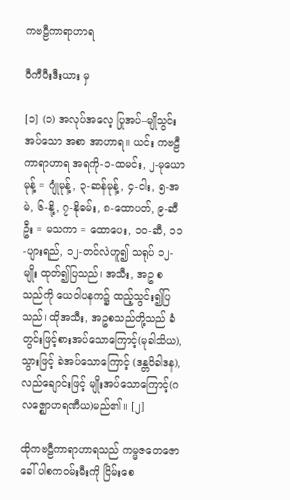ကဗဠီကာရာဟာရ

ဝီကီပီးဒီးယား မှ

[၁] (၁) အလုပ်အလေ့ ပြုအပ်–မျိုသွင်းအပ်သော အစာ အာဟာရ။ ယင်း ကဗဠီကာရာဟာရ အရကို-၁-ထမင်း, ၂-မုယောမုန့် = ဂျုံမုန့်, ၃-ဆန်မုန့်, ၄-ငါး, ၅-အမဲ, ၆-နို့, ၇-နိုဓမ်း, ၈-ထောပတ်, ၉-ဆီဦး = မသကာ = ထောပေး, ၁၀-ဆီ, ၁၁-ပျားရည်, ၁၂-တင်လဲဟူ၍ သရုပ် ၁၂-မျိုး ထုတ်၍ပြသည်၊ အသီး, အဥ စသည်ကို ယေဝါပနက၌ ထည့်သွင်း၍ပြသည်၊ ထိုအသီး, အဥစသည်တို့သည် ခံတွင်းဖြင့်စားအပ်သောကြောင့်(မုခါသိယ), သွားဖြင့် ခဲအပ်သောကြောင့် (ဒန္တဝိခါဒန), လည်ချောင်းဖြင့် မျိုးအပ်သောကြောင့်(ဂလဇ္ဈောဟရဏီယ)မည်၏။ [၂]

ထိုကဗဠီကာရာဟာရသည် ကမ္မဇတေဇောခေါ် ပါစကဝမ်းမီးကို ငြိမ်းစေ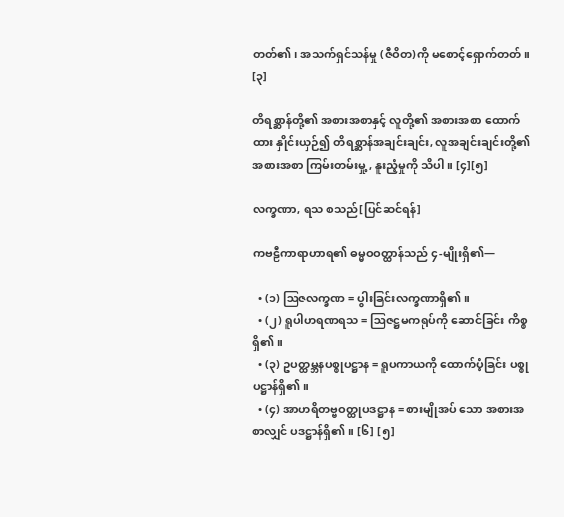တတ်၏၊ အသက်ရှင်သန်မှု (ဇီဝိတ)ကို မစောင့်ရှောက်တတ်။ [၃]

တိရစ္ဆာန်တို့၏ အစားအစာနှင့် လူတို့၏ အစားအစာ ထောက်ထား နှိုင်းယှဉ်၍ တိရစ္ဆာန်အချင်းချင်း, လူအချင်းချင်းတို့၏ အစားအစာ ကြမ်းတမ်းမှု့, နူးညံ့မှုကို သိပါ။ [၄][၅]

လက္ခဏာ, ရသ စသည်[ပြင်ဆင်ရန်]

ကဗဠီကာရာဟာရ၏ ဓမ္မဝဝတ္ထာန်သည် ၄-မျိုးရှိ၏—

  • (၁) ဩဇလက္ခဏ = ပွါးခြင်းလက္ခဏာရှိ၏။
  • (၂) ရူပါဟရဏရသ = ဩဇဋ္ဌမကရုပ်ကို ဆောင်ခြင်း ကိစ္စရှိ၏။
  • (၃) ဥပတ္ထမ္ဘနပစ္စုပဋ္ဌာန = ရူပကာယကို ထောက်ပံ့ခြင်း ပစ္စုပဋ္ဌာန်ရှိ၏။
  • (၄) အာဟရိတဗ္ဗဝတ္ထုပဒဋ္ဌာန = စားမျိုအပ် သော အစားအစာလျှင် ပဒဋ္ဌာန်ရှိ၏။ [၆] [၅]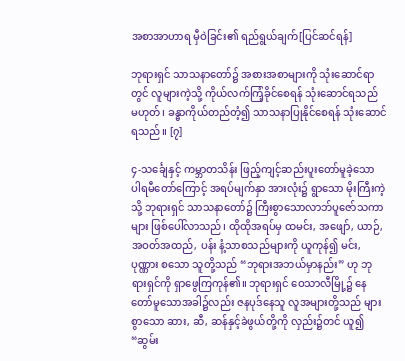အစာအာဟာရ မှီဝဲခြင်း၏ ရည်ရွယ်ချက်[ပြင်ဆင်ရန်]

ဘုရားရှင် သာသနာတော်၌ အစားအစာများကို သုံးဆောင်ရာတွင် လူများကဲ့သို့ ကိုယ်လက်ကြံ့ခိုင်စေရန် သုံးဆောင်ရသည် မဟုတ်၊ ခန္ဓာကိုယ်တည်တံ့၍ သာသနာပြုနိုင်စေရန် သုံးဆောင်ရသည်။ [၇]

၄-သင်္ချေနှင့် ကမ္ဘာတသိန်း ဖြည့်ကျင့်ဆည်းပူးတော်မူခဲ့သော ပါရမီတော်ကြောင့် အရပ်မျက်နှာ အားလုံး၌ ရွာသော မိုးကြီးကဲ့သို့ ဘုရားရှင် သာသနာတော်၌ ကြီးစွာသောလာဘ်ပူဇော်သကာများ ဖြစ်ပေါ်လာသည်၊ ထိုထိုအရပ်မှ ထမင်း, အဖျော်, ယာဉ်, အဝတ်အထည်, ပန်း နံ့သာစသည်များကို ယူကုန်၍ မင်း, ပုဏ္ဏား စသော သူတို့သည် “ဘုရားအဘယ်မှာနည်း” ဟု ဘုရားရှင်ကို ရှာဖွေကြကုန်၏။ ဘုရားရှင် ဝေသာလီမြို့၌ နေတော်မူသောအခါ၌လည်း ဇနပုဒ်နေသူ လူအများတို့သည် များစွာသော ဆား, ဆီ, ဆန်နှင့်ခဲဖွယ်တို့ကို လှည်း၌တင် ယူ၍ “ဆွမ်း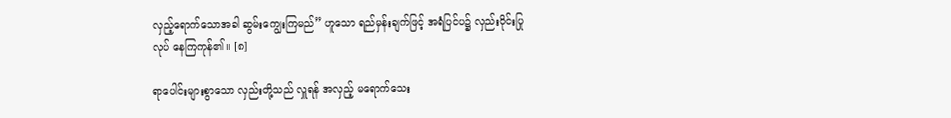လှည့်ရောက်သောအခါ ဆွမ်းကျွေးကြမည်” ဟူသော ရည်မှန်းချက်ဖြင့် အရံပြင်ပ၌ လှည်းဝိုင်းပြုလုပ် နေကြကုန်၏။ [၈]

ရာပေါင်းများစွာသော လှည်းတို့သည် လှူရန် အလှည့် မရောက်သေး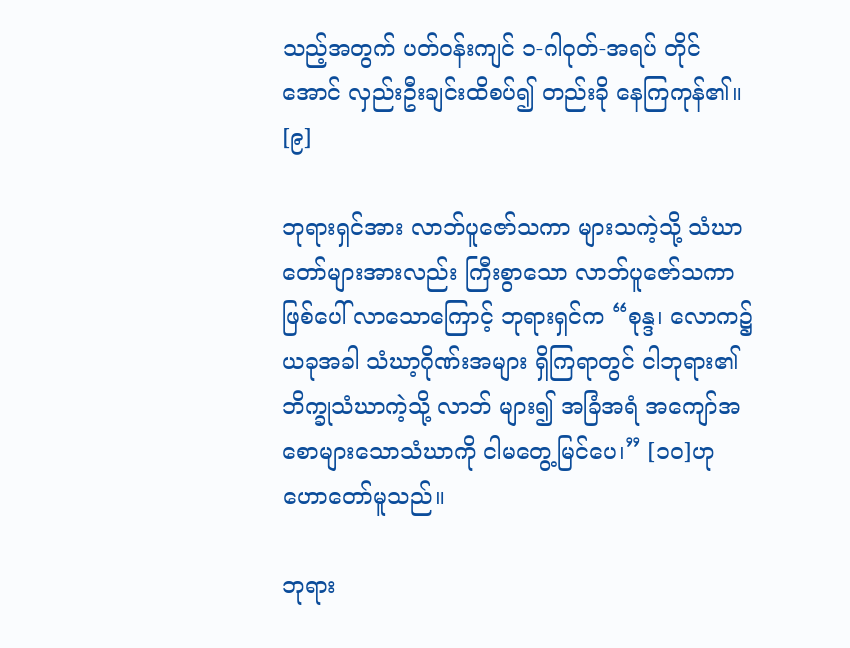သည့်အတွက် ပတ်ဝန်းကျင် ၁-ဂါဝုတ်-အရပ် တိုင်အောင် လှည်းဦးချင်းထိစပ်၍ တည်းခို နေကြကုန်၏။ [၉]

ဘုရားရှင်အား လာဘ်ပူဇော်သကာ များသကဲ့သို့ သံဃာတော်များအားလည်း ကြီးစွာသော လာဘ်ပူဇော်သကာ ဖြစ်ပေါ် လာသောကြောင့် ဘုရားရှင်က “စုန္ဒ၊ လောက၌ ယခုအခါ သံဃာ့ဂိုဏ်းအများ ရှိကြရာတွင် ငါဘုရား၏ ဘိက္ခုသံဃာကဲ့သို့ လာဘ် များ၍ အခြံအရံ အကျော်အစောများသောသံဃာကို ငါမတွေ့မြင်ပေ၊” [၁၀]ဟု ဟောတော်မူသည်။

ဘုရား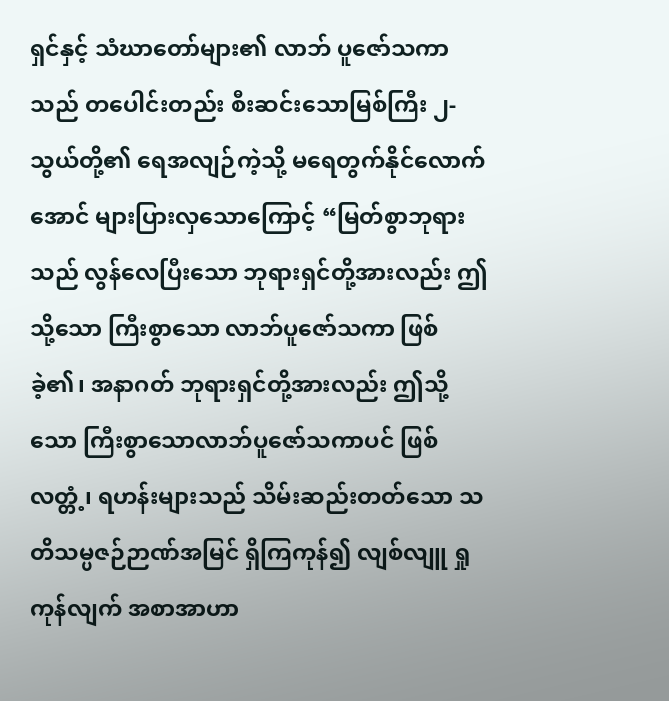ရှင်နှင့် သံဃာတော်များ၏ လာဘ် ပူဇော်သကာသည် တပေါင်းတည်း စီးဆင်းသောမြစ်ကြီး ၂-သွယ်တို့၏ ရေအလျဉ်ကဲ့သို့ မရေတွက်နိုင်လောက်အောင် များပြားလှသောကြောင့် “မြတ်စွာဘုရားသည် လွန်လေပြီးသော ဘုရားရှင်တို့အားလည်း ဤသို့သော ကြီးစွာသော လာဘ်ပူဇော်သကာ ဖြစ်ခဲ့၏၊ အနာဂတ် ဘုရားရှင်တို့အားလည်း ဤသို့သော ကြီးစွာသောလာဘ်ပူဇော်သကာပင် ဖြစ်လတ္တံ့၊ ရဟန်းများသည် သိမ်းဆည်းတတ်သော သတိသမ္ပဇဉ်ဉာဏ်အမြင် ရှိကြကုန်၍ လျစ်လျူ ရှုကုန်လျက် အစာအာဟာ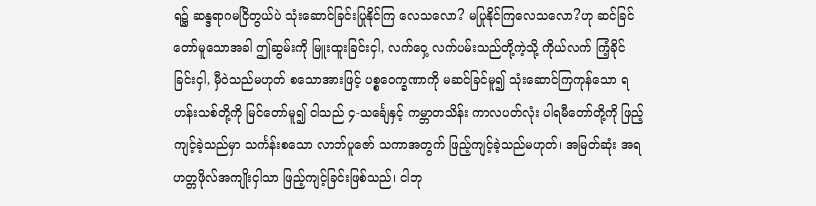ရ၌ ဆန္ဒရာဂမငြိတွယ်ပဲ သုံးဆောင်ခြင်းပြုနိုင်ကြ လေသလော? မပြုနိုင်ကြလေသလော?ဟု ဆင်ခြင်တော်မူသောအခါ ဤဆွမ်းကို မြူးထူးခြင်းငှါ, လက်ဝှေ့ လက်ပမ်းသည်တို့ကဲ့သို့ ကိုယ်လက် ကြံ့ခိုင်ခြင်းငှါ, မှီဝဲသည်မဟုတ် စသောအားဖြင့် ပစ္စဝေက္ခဏာကို မဆင်ခြင်မူ၍ သုံးဆောင်ကြကုန်သော ရဟန်းသစ်တို့ကို မြင်တော်မူ၍ ငါသည် ၄-သင်္ချေနှင့် ကမ္ဘာတသိန်း ကာလပတ်လုံး ပါရမီတော်တို့ကို ဖြည့်ကျင့်ခဲ့သည်မှာ သင်္ကန်းစသော လာဘ်ပူဇော် သကာအတွက် ဖြည့်ကျင့်ခဲ့သည်မဟုတ်၊ အမြတ်ဆုံး အရဟတ္တဖိုလ်အကျိုးငှါသာ ဖြည့်ကျင့်ခြင်းဖြစ်သည်၊ ငါဘု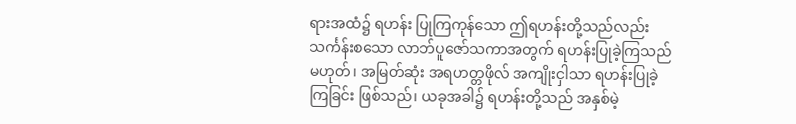ရားအထံ၌ ရဟန်း ပြုကြကုန်သော ဤရဟန်းတို့သည်လည်း သင်္ကန်းစသော လာဘ်ပူဇော်သကာအတွက် ရဟန်းပြုခဲ့ကြသည်မဟုတ်၊ အမြတ်ဆုံး အရဟတ္တဖိုလ် အကျိုးငှါသာ ရဟန်းပြုခဲ့ကြခြင်း ဖြစ်သည်၊ ယခုအခါ၌ ရဟန်းတို့သည် အနှစ်မဲ့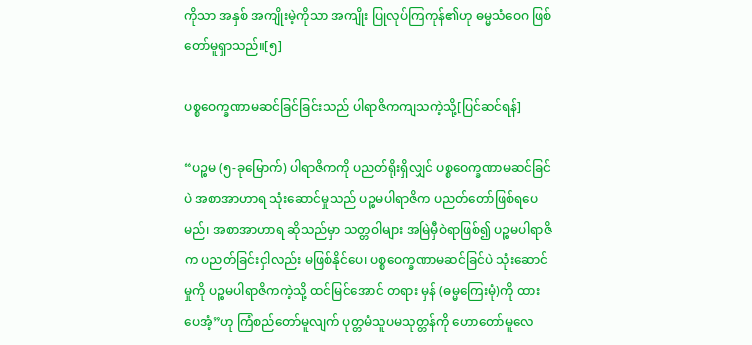ကိုသာ အနှစ် အကျိုးမဲ့ကိုသာ အကျိုး ပြုလုပ်ကြကုန်၏ဟု ဓမ္မသံဝေဂ ဖြစ်တော်မူရှာသည်။[၅]

ပစ္စဝေက္ခဏာမဆင်ခြင်ခြင်းသည် ပါရာဇိကကျသကဲ့သို့[ပြင်ဆင်ရန်]

“ပဉ္စမ (၅-ခုမြောက်) ပါရာဇိကကို ပညတ်ရိုးရှိလျှင် ပစ္စဝေက္ခဏာမဆင်ခြင်ပဲ အစာအာဟာရ သုံးဆောင်မှုသည် ပဉ္စမပါရာဇိက ပညတ်တော်ဖြစ်ရပေမည်၊ အစာအာဟာရ ဆိုသည်မှာ သတ္တဝါများ အမြဲမှီဝဲရာဖြစ်၍ ပဉ္စမပါရာဇိက ပညတ်ခြင်းငှါလည်း မဖြစ်နိုင်ပေ၊ ပစ္စဝေက္ခဏာမဆင်ခြင်ပဲ သုံးဆောင်မှုကို ပဉ္စမပါရာဇိကကဲ့သို့ ထင်မြင်အောင် တရား မှန် (ဓမ္မကြေးမုံ)ကို ထားပေအံ့”ဟု ကြံစည်တော်မူလျက် ပုတ္တမံသူပမသုတ္တန်ကို ဟောတော်မူလေ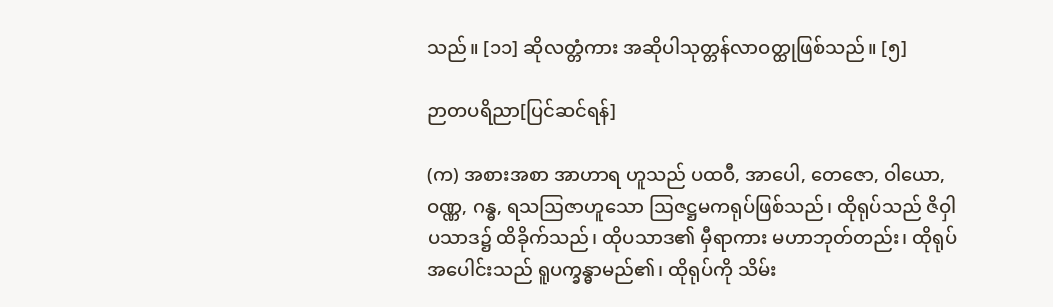သည်။ [၁၁] ဆိုလတ္တံကား အဆိုပါသုတ္တန်လာဝတ္ထုဖြစ်သည်။ [၅]

ဉာတပရိညာ[ပြင်ဆင်ရန်]

(က) အစားအစာ အာဟာရ ဟူသည် ပထဝီ, အာပေါ, တေဇော, ဝါယော, ဝဏ္ဏ, ဂန္ဓ, ရသဩဇာဟူသော ဩဇဋ္ဌမကရုပ်ဖြစ်သည်၊ ထိုရုပ်သည် ဇိဝှါပသာဒ၌ ထိခိုက်သည်၊ ထိုပသာဒ၏ မှီရာကား မဟာဘုတ်တည်း၊ ထိုရုပ်အပေါင်းသည် ရူပက္ခန္ဓာမည်၏၊ ထိုရုပ်ကို သိမ်း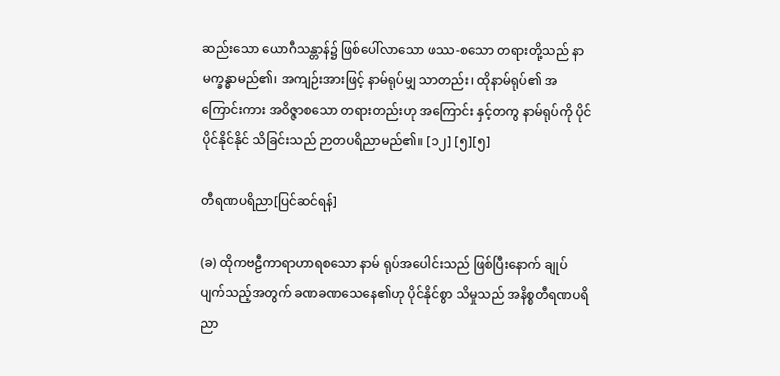ဆည်းသော ယောဂီသန္တာန်၌ ဖြစ်ပေါ်လာသော ဖဿ-စသော တရားတို့သည် နာမက္ခန္ဓာမည်၏၊ အကျဉ်းအားဖြင့် နာမ်ရုပ်မျှ သာတည်း၊ ထိုနာမ်ရုပ်၏ အကြောင်းကား အဝိဇ္ဇာစသော တရားတည်းဟု အကြောင်း နှင့်တကွ နာမ်ရုပ်ကို ပိုင်ပိုင်နိုင်နိုင် သိခြင်းသည် ဉာတပရိညာမည်၏။ [၁၂] [၅][၅]

တီရဏပရိညာ[ပြင်ဆင်ရန်]

(ခ) ထိုကဗဠီကာရာဟာရစသော နာမ် ရုပ်အပေါင်းသည် ဖြစ်ပြီးနောက် ချုပ်ပျက်သည့်အတွက် ခဏခဏသေနေ၏ဟု ပိုင်နိုင်စွာ သိမှုသည် အနိစ္စတီရဏပရိညာ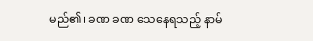မည်၏၊ ခဏ ခဏ သေနေရသည့် နာမ်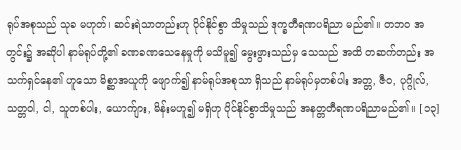ရုပ်အစုသည် သုခ မဟုတ်၊ ဆင်းရဲသာတည်းဟု ပိုင်နိုင်စွာ သိမှုသည် ဒုက္ခတီရဏပရိညာ မည်၏။ တဘဝ အတွင်း၌ အဆိုပါ နာမ်ရုပ်တို့၏ ခဏခဏသေနေမှုကို မသိမူ၍ မွေးဖွားသည်မှ သေသည် အထိ တဆက်တည်း အသက်ရှင်နေ၏ ဟူသော မိစ္ဆာအယူကို ဖျောက်၍ နာမ်ရုပ်အစုသာ ရှိသည် နာမ်ရုပ်မှတစ်ပါး အတ္တ, ဇီဝ, ပုဂ္ဂိုလ်, သတ္တဝါ, ငါ, သူတစ်ပါး, ယောက်ျား, မိန်းမဟူ၍ မရှိဟု ပိုင်နိုင်စွာသိမှုသည် အနတ္တတီရဏပရိညာမည်၏။ [၁၃]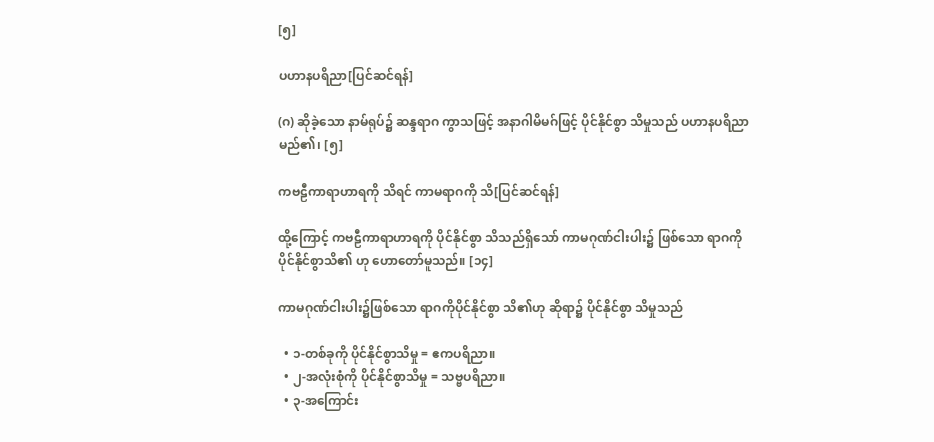[၅]

ပဟာနပရိညာ[ပြင်ဆင်ရန်]

(ဂ) ဆိုခဲ့သော နာမ်ရုပ်၌ ဆန္ဒရာဂ ကွာသဖြင့် အနာဂါမိမဂ်ဖြင့် ပိုင်နိုင်စွာ သိမှုသည် ပဟာနပရိညာမည်၏၊ [၅]

ကဗဠီကာရာဟာရကို သိရင် ကာမရာဂကို သိ[ပြင်ဆင်ရန်]

ထို့ကြောင့် ကဗဠီကာရာဟာရကို ပိုင်နိုင်စွာ သိသည်ရှိသော် ကာမဂုဏ်ငါးပါး၌ ဖြစ်သော ရာဂကို ပိုင်နိုင်စွာသိ၏ ဟု ဟောတော်မူသည်။ [၁၄]

ကာမဂုဏ်ငါးပါး၌ဖြစ်သော ရာဂကိုပိုင်နိုင်စွာ သိ၏ဟု ဆိုရာ၌ ပိုင်နိုင်စွာ သိမှုသည်

  • ၁-တစ်ခုကို ပိုင်နိုင်စွာသိမှု = ဧကပရိညာ။
  • ၂-အလုံးစုံကို ပိုင်နိုင်စွာသိမှု = သဗ္ဗပရိညာ။
  • ၃-အကြောင်း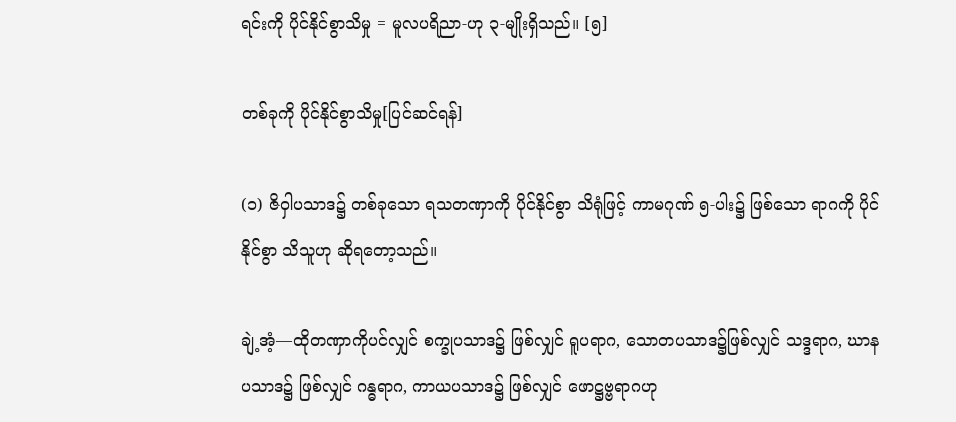ရင်းကို ပိုင်နိုင်စွာသိမှု = မူလပရိညာ-ဟု ၃-မျိုးရှိသည်။ [၅]

တစ်ခုကို ပိုင်နိုင်စွာသိမှု[ပြင်ဆင်ရန်]

(၁) ဇိဝှါပသာဒ၌ တစ်ခုသော ရသတဏှာကို ပိုင်နိုင်စွာ သိရုံဖြင့် ကာမဂုဏ် ၅-ပါး၌ ဖြစ်သော ရာဂကို ပိုင်နိုင်စွာ သိသူဟု ဆိုရတော့သည်။

ချဲ့အံ့—ထိုတဏှာကိုပင်လျှင် စက္ခုပသာဒ၌ ဖြစ်လျှင် ရူပရာဂ, သောတပသာဒ၌ဖြစ်လျှင် သဒ္ဒရာဂ, ဃာနပသာဒ၌ ဖြစ်လျှင် ဂန္ဓရာဂ, ကာယပသာဒ၌ ဖြစ်လျှင် ဖောဋ္ဌဗ္ဗရာဂဟု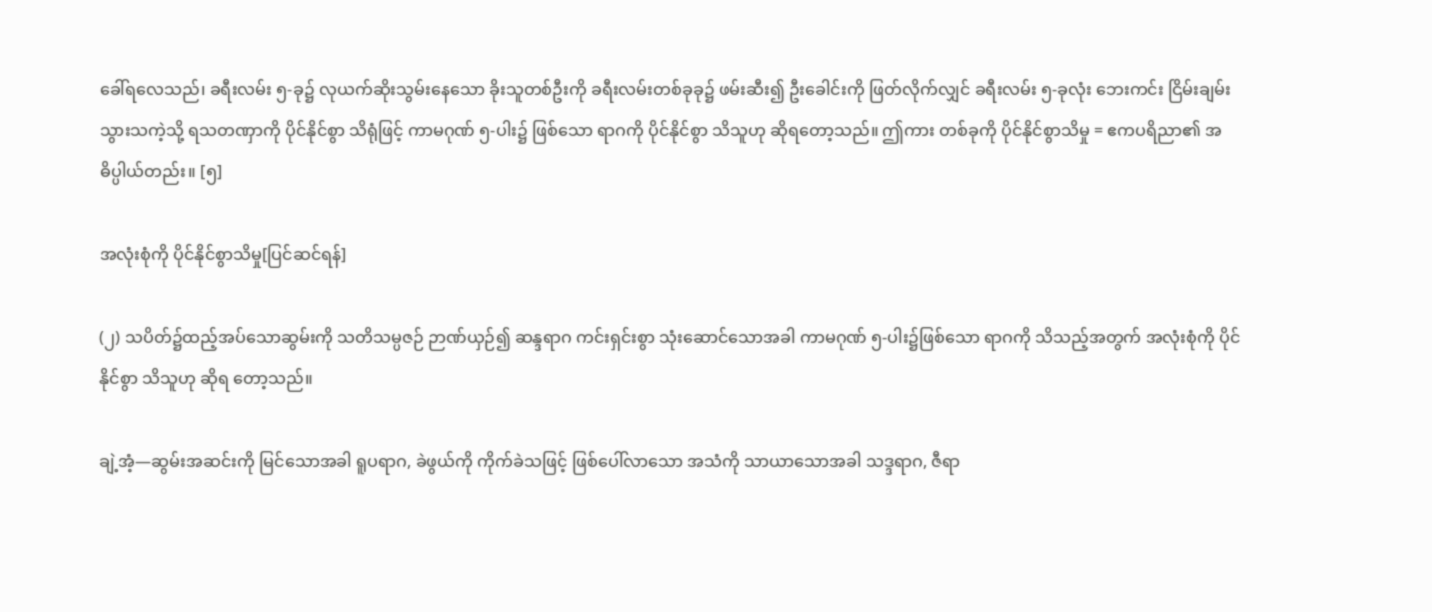ခေါ်ရလေသည်၊ ခရီးလမ်း ၅-ခု၌ လုယက်ဆိုးသွမ်းနေသော ခိုးသူတစ်ဦးကို ခရီးလမ်းတစ်ခုခု၌ ဖမ်းဆီး၍ ဦးခေါင်းကို ဖြတ်လိုက်လျှင် ခရီးလမ်း ၅-ခုလုံး ဘေးကင်း ငြိမ်းချမ်းသွားသကဲ့သို့ ရသတဏှာကို ပိုင်နိုင်စွာ သိရုံဖြင့် ကာမဂုဏ် ၅-ပါး၌ ဖြစ်သော ရာဂကို ပိုင်နိုင်စွာ သိသူဟု ဆိုရတော့သည်။ ဤကား တစ်ခုကို ပိုင်နိုင်စွာသိမှု = ဧကပရိညာ၏ အဓိပ္ပါယ်တည်း။ [၅]

အလုံးစုံကို ပိုင်နိုင်စွာသိမှု[ပြင်ဆင်ရန်]

(၂) သပိတ်၌ထည့်အပ်သောဆွမ်းကို သတိသမ္ပဇဉ် ဉာဏ်ယှဉ်၍ ဆန္ဒရာဂ ကင်းရှင်းစွာ သုံးဆောင်သောအခါ ကာမဂုဏ် ၅-ပါး၌ဖြစ်သော ရာဂကို သိသည့်အတွက် အလုံးစုံကို ပိုင်နိုင်စွာ သိသူဟု ဆိုရ တော့သည်။

ချဲ့အံ့—ဆွမ်းအဆင်းကို မြင်သောအခါ ရူပရာဂ, ခဲဖွယ်ကို ကိုက်ခဲသဖြင့် ဖြစ်ပေါ်လာသော အသံကို သာယာသောအခါ သဒ္ဒရာဂ, ဇီရာ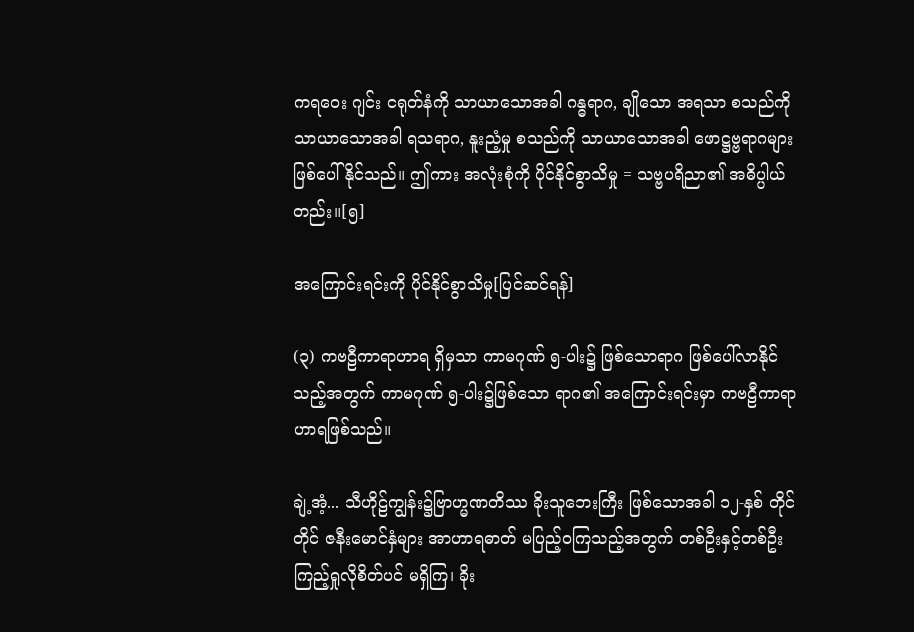ကရဝေး ဂျင်း ငရုတ်နံကို သာယာသောအခါ ဂန္ဓရာဂ, ချိုသော အရသာ စသည်ကို သာယာသောအခါ ရသရာဂ, နူးညံ့မှု စသည်ကို သာယာသောအခါ ဖောဋ္ဌဗ္ဗရာဂများ ဖြစ်ပေါ်နိုင်သည်။ ဤကား အလုံးစုံကို ပိုင်နိုင်စွာသိမှု = သဗ္ဗပရိညာ၏ အဓိပ္ပါယ်တည်း။[၅]

အကြောင်းရင်းကို ပိုင်နိုင်စွာသိမှု[ပြင်ဆင်ရန်]

(၃) ကဗဠီကာရာဟာရ ရှိမှသာ ကာမဂုဏ် ၅-ပါး၌ ဖြစ်သောရာဂ ဖြစ်ပေါ်လာနိုင်သည့်အတွက် ကာမဂုဏ် ၅-ပါး၌ဖြစ်သော ရာဂ၏ အကြောင်းရင်းမှာ ကဗဠီကာရာဟာရဖြစ်သည်။

ချဲ့အံ့... သီဟိုဠ်ကျွန်း၌ဗြာဟ္မဏတိဿ ခိုးသူဘေးကြီး ဖြစ်သောအခါ ၁၂-နှစ် တိုင်တိုင် ဇနီးမောင်နှံများ အာဟာရဓာတ် မပြည့်ဝကြသည့်အတွက် တစ်ဦးနှင့်တစ်ဦး ကြည့်ရှုလိုစိတ်ပင် မရှိကြ၊ ခိုး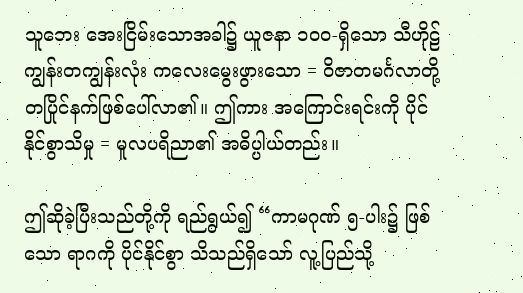သူဘေး အေးငြိမ်းသောအခါ၌ ယူဇနာ ၁၀၀-ရှိသော သီဟိုဠ်ကျွန်းတကျွန်းလုံး ကလေးမွေးဖွားသော = ဝိဇာတမင်္ဂလာတို့ တပြိုင်နက်ဖြစ်ပေါ်လာ၏။ ဤကား အကြောင်းရင်းကို ပိုင်နိုင်စွာသိမှု = မူလပရိညာ၏ အဓိပ္ပါယ်တည်း။

ဤဆိုခဲ့ပြီးသည်တို့ကို ရည်ရွယ်၍ “ကာမဂုဏ် ၅-ပါး၌ ဖြစ်သော ရာဂကို ပိုင်နိုင်စွာ သိသည်ရှိသော် လူ့ပြည်သို့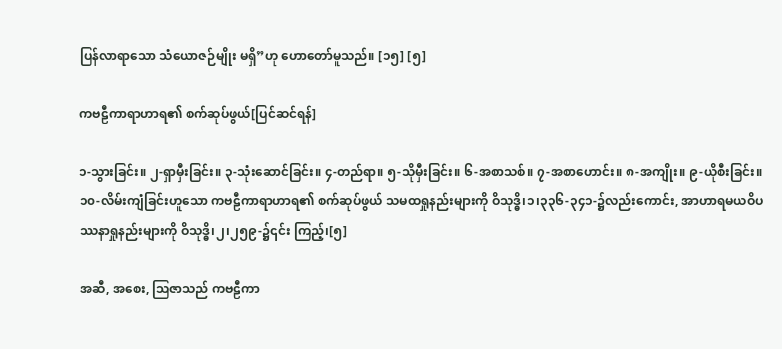ပြန်လာရာသော သံယောဇဉ်မျိုး မရှိ”ဟု ဟောတော်မူသည်။ [၁၅] [၅]

ကဗဠီကာရာဟာရ၏ စက်ဆုပ်ဖွယ်[ပြင်ဆင်ရန်]

၁-သွားခြင်း။ ၂-ရှာမှီးခြင်း။ ၃-သုံးဆောင်ခြင်း။ ၄-တည်ရာ။ ၅-သိုမှီးခြင်း။ ၆-အစာသစ်။ ၇-အစာဟောင်း။ ၈-အကျိုး။ ၉-ယိုစီးခြင်း။ ၁၀-လိမ်းကျံခြင်းဟူသော ကဗဠီကာရာဟာရ၏ စက်ဆုပ်ဖွယ် သမထရှုနည်းများကို ဝိသုဒ္ဓိ၊၁၊၃၃၆-၃၄၁-၌လည်းကောင်း, အာဟာရမယဝိပဿနာရှုနည်းများကို ဝိသုဒ္ဓိ၊၂၊၂၅၉-၌၎င်း ကြည့်၊[၅]

အဆီ, အစေး, ဩဇာသည် ကဗဠီကာ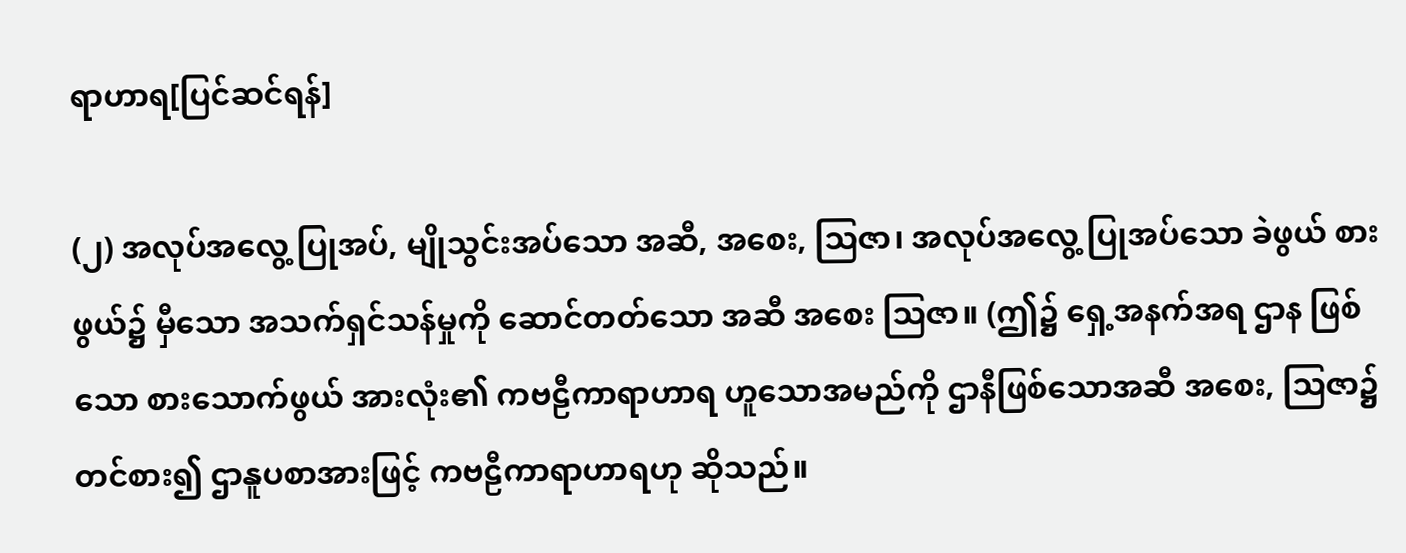ရာဟာရ[ပြင်ဆင်ရန်]

(၂) အလုပ်အလွေ့ ပြုအပ်, မျိုသွင်းအပ်သော အဆီ, အစေး, ဩဇာ၊ အလုပ်အလွေ့ ပြုအပ်သော ခဲဖွယ် စားဖွယ်၌ မှီသော အသက်ရှင်သန်မှုကို ဆောင်တတ်သော အဆီ အစေး ဩဇာ။ (ဤ၌ ရှေ့အနက်အရ ဌာန ဖြစ်သော စားသောက်ဖွယ် အားလုံး၏ ကဗဠီကာရာဟာရ ဟူသောအမည်ကို ဌာနီဖြစ်သောအဆီ အစေး, ဩဇာ၌တင်စား၍ ဌာနူပစာအားဖြင့် ကဗဠီကာရာဟာရဟု ဆိုသည်။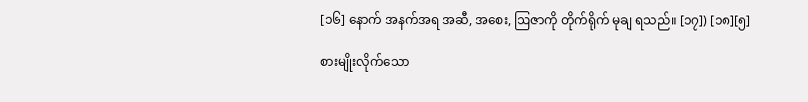[၁၆] နောက် အနက်အရ အဆီ, အစေး, ဩဇာကို တိုက်ရိုက် မုချ ရသည်။ [၁၇]) [၁၈][၅]

စားမျိုးလိုက်သော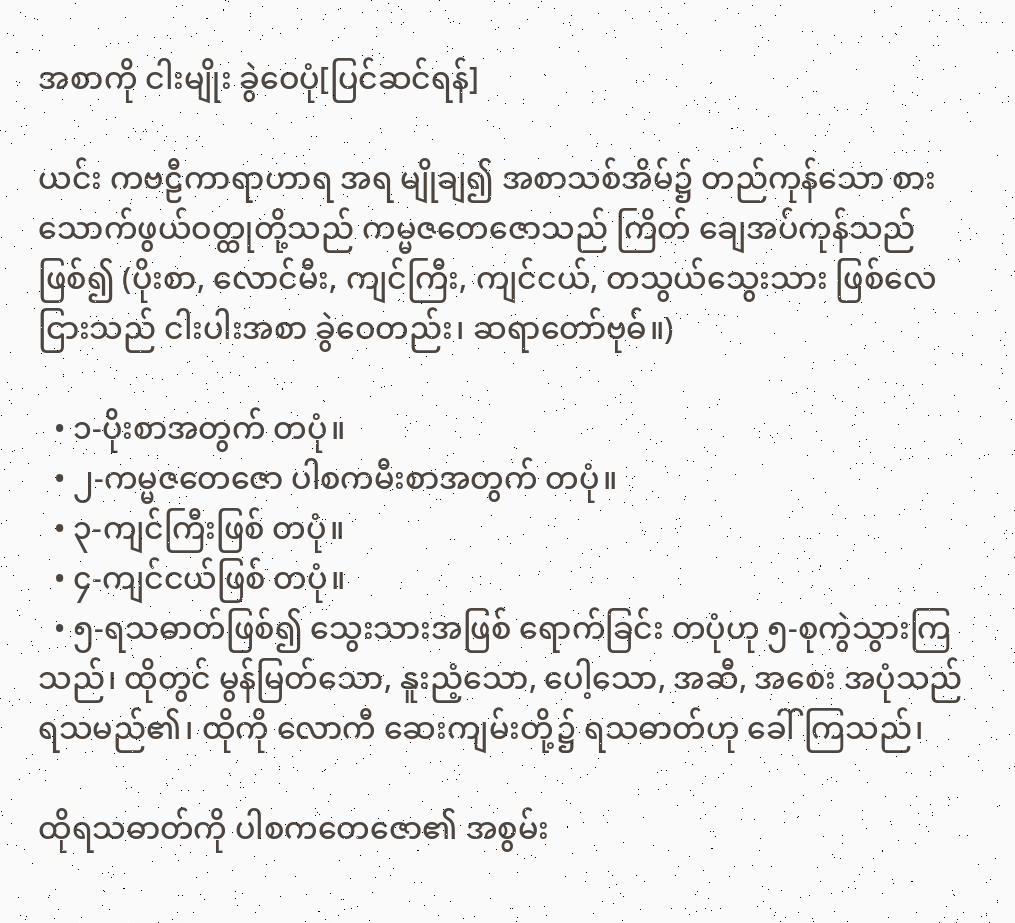အစာကို ငါးမျိုး ခွဲဝေပုံ[ပြင်ဆင်ရန်]

ယင်း ကဗဠီကာရာဟာရ အရ မျိုချ၍ အစာသစ်အိမ်၌ တည်ကုန်သော စားသောက်ဖွယ်ဝတ္ထုတို့သည် ကမ္မဇတေဇောသည် ကြိတ် ချေအပ်ကုန်သည်ဖြစ်၍ (ပိုးစာ, လောင်မီး, ကျင်ကြီး, ကျင်ငယ်, တသွယ်သွေးသား ဖြစ်လေငြားသည် ငါးပါးအစာ ခွဲဝေတည်း၊ ဆရာတော်ဗုဓ်။)

  • ၁-ပိုးစာအတွက် တပုံ။
  • ၂-ကမ္မဇတေဇော ပါစကမီးစာအတွက် တပုံ။
  • ၃-ကျင်ကြီးဖြစ် တပုံ။
  • ၄-ကျင်ငယ်ဖြစ် တပုံ။
  • ၅-ရသဓာတ်ဖြစ်၍ သွေးသားအဖြစ် ရောက်ခြင်း တပုံဟု ၅-စုကွဲသွားကြသည်၊ ထိုတွင် မွန်မြတ်သော, နူးညံ့သော, ပေါ့သော, အဆီ, အစေး အပုံသည် ရသမည်၏၊ ထိုကို လောကီ ဆေးကျမ်းတို့၌ ရသဓာတ်ဟု ခေါ်ကြသည်၊

ထိုရသဓာတ်ကို ပါစကတေဇော၏ အစွမ်း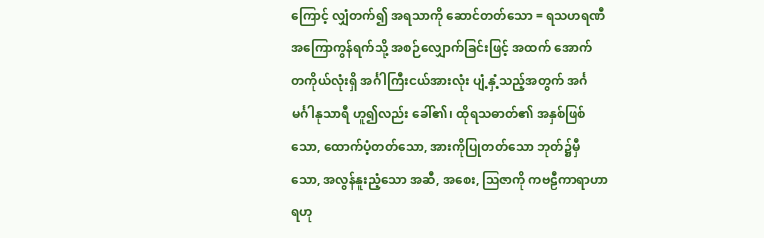ကြောင့် လျှံတက်၍ အရသာကို ဆောင်တတ်သော = ရသဟရဏီ အကြောကွန်ရက်သို့ အစဉ်လျှောက်ခြင်းဖြင့် အထက် အောက် တကိုယ်လုံးရှိ အင်္ဂါကြီးငယ်အားလုံး ပျံ့နှံ့သည့်အတွက် အင်္ဂမင်္ဂါနုသာရီ ဟူ၍လည်း ခေါ်၏၊ ထိုရသဓာတ်၏ အနှစ်ဖြစ်သော, ထောက်ပံ့တတ်သော, အားကိုပြုတတ်သော ဘုတ်၌မှီသော, အလွန်နူးညံ့သော အဆီ, အစေး, ဩဇာကို ကဗဠီကာရာဟာရဟု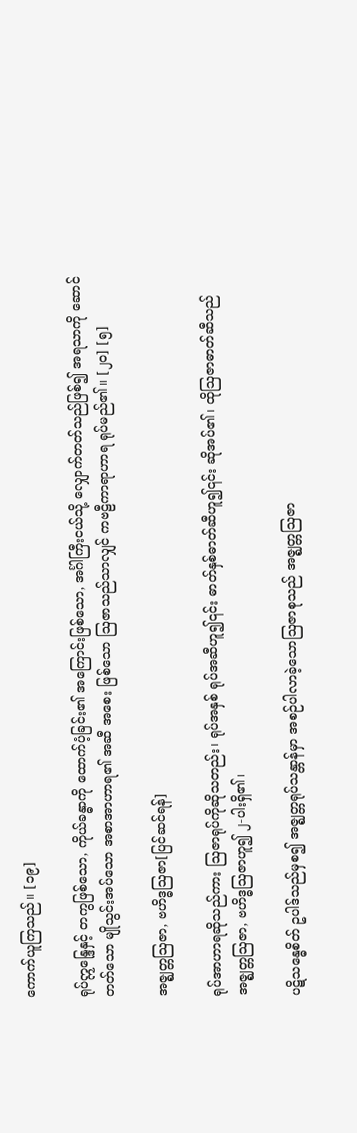ကောက်ယူကြသည်။ [၁၉]

ရုပ်ဣန္ဒြေနှင့် တကွဖြစ်သော, ကိုယ်ခန္ဓာကို ထောက်ပံ့ခြင်း၏ အကြောင်းဖြစ်သော, အင်္ဂါကြီးငယ်သို့ လျှောက်တတ်သည်ဖြစ်၍ အရသာကို ဆောင်တတ်သော မျိုသွင်းအပ်သော အစာအာဟာရ၏ အဆီ အစေး ဖြစ်သော ဩဇာသည်သာလျှင် ကဗဠီကာရာဟာရ ရုပ်မည်၏။ [၂၀] [၅]

အဇ္ဈတ္တဩဇာ, ဗဟိဒ္ဓဩဇာ[ပြင်ဆင်ရန်]

ရုပ်အာဟာရဆိုသည်ကား ဩဇာရုပ်ကိုဆိုသတည်း၊ ရုပ်အနှစ် ရုပ်အဆီဟူ၍၎င်း ဓာတ်နှစ်ဓာတ်ဆီဟူ၍၎င်း ဆိုအပ်၏၊ ထိုဩဇာဓာတ်ဆီသည် အဇ္ဈတ္တဩဇာ, ဗဟိဒ္ဓဩဇာဟူ၍ ၂-ပါးရှိ၏၊

ပဋိသန္ဓေစိတ် ဥပါဒ်သည်မှစ၍ အဇ္ဈတ္တရုပ်သန္တာန်မှာ အစဉ်ပါလာခဲ့သောဩဇာစုသည် အဇ္ဈတ္တဩဇာ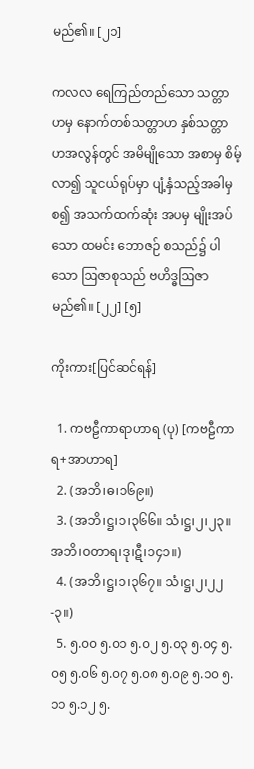မည်၏။ [၂၁]

ကလလ ရေကြည်တည်သော သတ္တာဟမှ နောက်တစ်သတ္တာဟ နှစ်သတ္တာဟအလွန်တွင် အမိမျိုသော အစာမှ စိမ့်လာ၍ သူငယ်ရုပ်မှာ ပျံ့နှံသည့်အခါမှစ၍ အသက်ထက်ဆုံး အပမှ မျိုးအပ်သော ထမင်း ဘောဇဉ် စသည်၌ ပါသော ဩဇာစုသည် ဗဟိဒ္ဓဩဇာ မည်၏။ [၂၂] [၅]

ကိုးကား[ပြင်ဆင်ရန်]

  1. ကဗဠီကာရာဟာရ (ပု) [ကဗဠီကာရ+အာဟာရ]
  2. (အဘိ၊ဓ၊၁၆၉။)
  3. (အဘိ၊ဋ္ဌ၊၁၊၃၆၆။ သံ၊ဋ္ဌ၊၂၊၂၃။ အဘိ၊ဝတာရ၊ဒု၊ဋီ၊၁၄၁။)
  4. (အဘိ၊ဋ္ဌ၊၁၊၃၆၇။ သံ၊ဋ္ဌ၊၂၊၂၂-၃။)
  5. ၅.၀၀ ၅.၀၁ ၅.၀၂ ၅.၀၃ ၅.၀၄ ၅.၀၅ ၅.၀၆ ၅.၀၇ ၅.၀၈ ၅.၀၉ ၅.၁၀ ၅.၁၁ ၅.၁၂ ၅.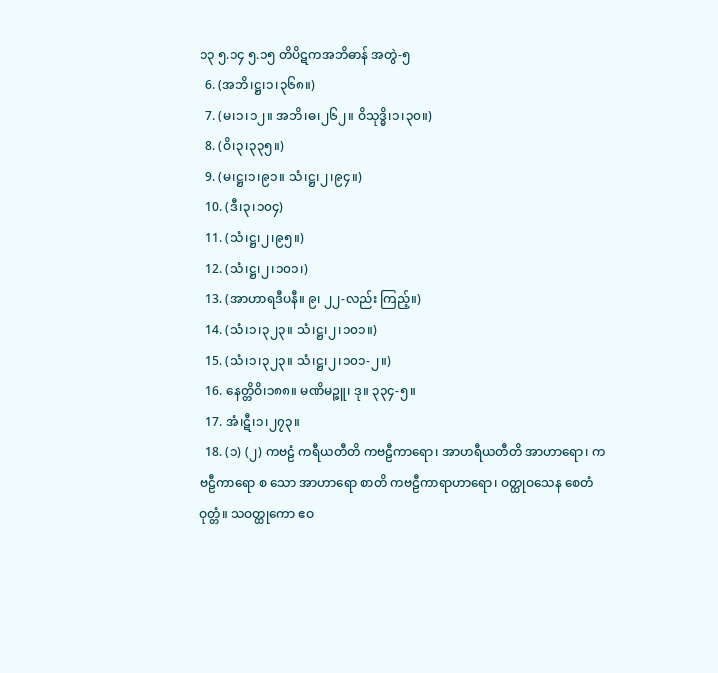၁၃ ၅.၁၄ ၅.၁၅ တိပိဋကအဘိဓာန် အတွဲ-၅
  6. (အဘိ၊ဋ္ဌ၊၁၊၃၆၈။)
  7. (မ၊၁၊၁၂။ အဘိ၊ဓ၊၂၆၂။ ဝိသုဒ္ဓိ၊၁၊၃၀။)
  8. (ဝိ၊၃၊၃၃၅။)
  9. (မ၊ဋ္ဌ၊၁၊၉၁။ သံ၊ဋ္ဌ၊၂၊၉၄။)
  10. (ဒီ၊၃၊၁၀၄)
  11. (သံ၊ဋ္ဌ၊၂၊၉၅။)
  12. (သံ၊ဋ္ဌ၊၂၊၁၀၁၊)
  13. (အာဟာရဒီပနီ။ ၉၊ ၂၂-လည်း ကြည့်။)
  14. (သံ၊၁၊၃၂၃။ သံ၊ဋ္ဌ၊၂၊၁၀၁။)
  15. (သံ၊၁၊၃၂၃။ သံ၊ဋ္ဌ၊၂၊၁၀၁-၂။)
  16. နေတ္တိဝိ၊၁၈၈။ မဏိမဉ္ဇူ၊ ဒု။ ၃၃၄-၅။
  17. အံ၊ဋီ၊၁၊၂၇၃။
  18. (၁) (၂) ကဗဠံ ကရီယတီတိ ကဗဠီကာရော၊ အာဟရီယတီတိ အာဟာရော၊ ကဗဠီကာရော စ သော အာဟာရော စာတိ ကဗဠီကာရာဟာရော၊ ဝတ္ထုဝသေန စေတံ ဝုတ္တံ။ သဝတ္ထုကော ဧဝ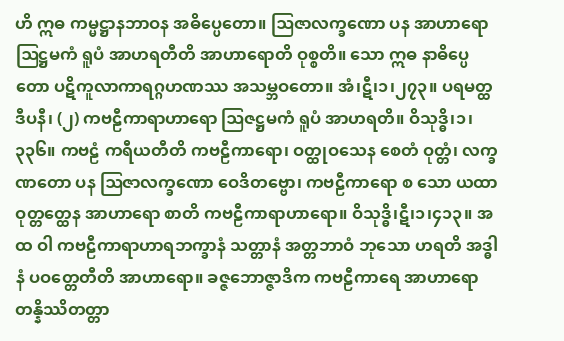ဟိ ဣဓ ကမ္မဋ္ဌာနဘာဝန အဓိပ္ပေတော။ ဩဇာလက္ခဏော ပန အာဟာရော ဩဋ္ဌမကံ ရူပံ အာဟရတီတိ အာဟာရောတိ ဝုစ္စတိ။ သော ဣဓ နာဓိပ္ပေတော ပဋိကူလာကာရဂ္ဂဟဏဿ အသမ္ဘဝတော။ အံ၊ဋီ၊၁၊၂၇၃။ ပရမတ္ထဒီပနီ၊ (၂) ကဗဠီကာရာဟာရော ဩဇဋ္ဌမကံ ရူပံ အာဟရတိ။ ဝိသုဒ္ဓိ၊၁၊၃၃၆။ ကဗဠံ ကရီယတီတိ ကဗဠီကာရော၊ ဝတ္ထုဝသေန စေတံ ဝုတ္တံ၊ လက္ခဏတော ပန ဩဇာလက္ခဏော ဝေဒိတဗ္ဗော၊ ကဗဠီကာရော စ သော ယထာဝုတ္တတ္ထေန အာဟာရော စာတိ ကဗဠီကာရာဟာရော။ ဝိသုဒ္ဓိ၊ဋီ၊၁၊၄၁၃။ အထ ဝါ ကဗဠီကာရာဟာရဘက္ခာနံ သတ္တာနံ အတ္တဘာဝံ ဘုသော ဟရတိ အဒ္ဓါနံ ပဝတ္တေတီတိ အာဟာရော။ ခဇ္ဇဘောဇ္ဇာဒိက ကဗဠီကာရေ အာဟာရော တန္နိဿိတတ္တာ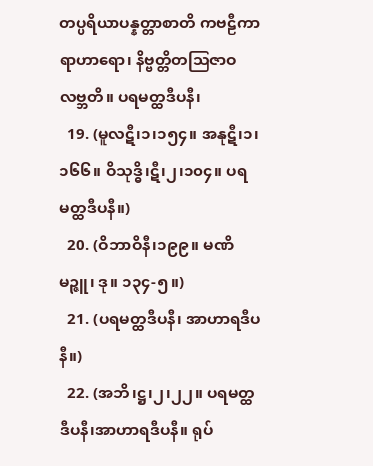တပ္ပရိယာပန္နတ္တာစာတိ ကဗဠီကာရာဟာရော၊ နိဗ္ဗတ္တိတဩဇာဝ လဗ္ဘတိ။ ပရမတ္ထဒီပနီ၊
  19. (မူလဋီ၊၁၊၁၅၄။ အနုဋီ၊၁၊၁၆၆။ ဝိသုဒ္ဓိ၊ဋီ၊၂၊၁၀၄။ ပရမတ္ထဒီပနီ။)
  20. (ဝိဘာဝိနီ၊၁၉၉။ မဏိမဉ္ဇူ၊ ဒု။ ၁၃၄-၅။)
  21. (ပရမတ္ထဒီပနီ၊ အာဟာရဒီပနီ။)
  22. (အဘိ၊ဋ္ဌ၊၂၊၂၂။ ပရမတ္ထဒီပနီ၊အာဟာရဒီပနီ။ ရုပ်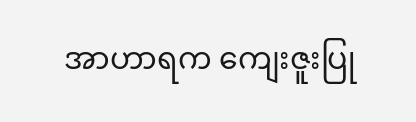အာဟာရက ကျေးဇူးပြု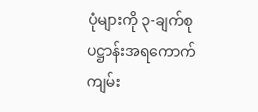ပုံများကို ၃-ချက်စု ပဋ္ဌာန်းအရကောက်ကျမ်း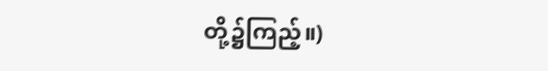တို့၌ကြည့်။)